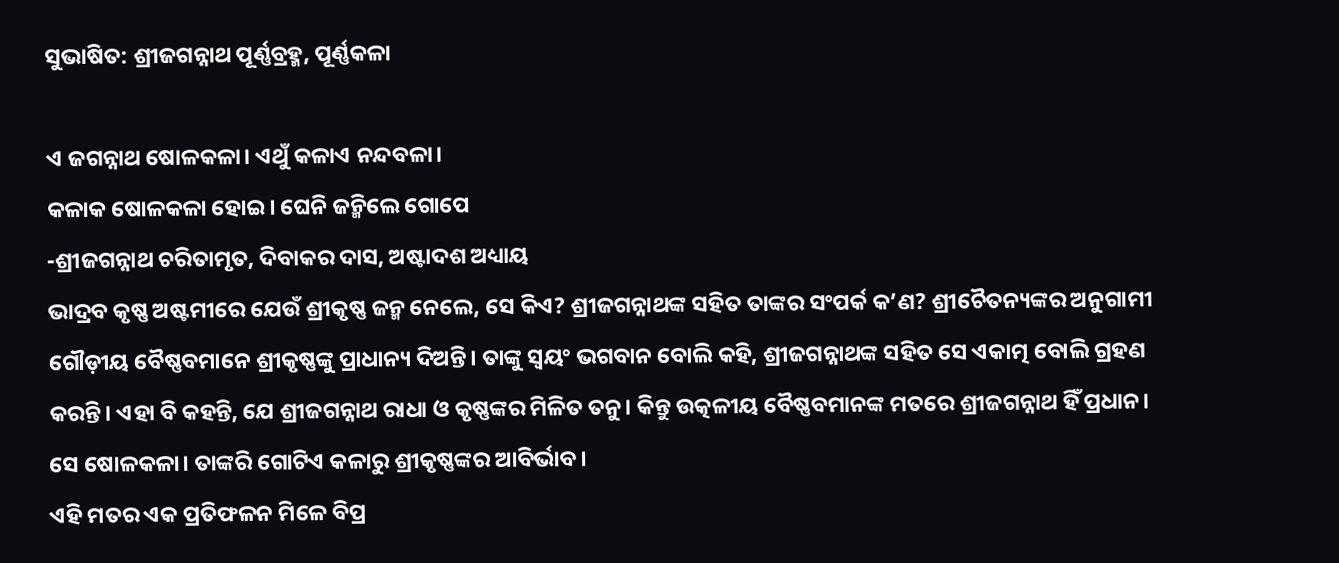ସୁଭାଷିତ: ଶ୍ରୀଜଗନ୍ନାଥ ପୂର୍ଣ୍ଣବ୍ରହ୍ମ, ପୂର୍ଣ୍ଣକଳା

ଏ ଜଗନ୍ନାଥ ଷୋଳକଳା। ଏଥୁଁ କଳାଏ ନନ୍ଦବଳା।
କଳାକ ଷୋଳକଳା ହୋଇ। ଘେନି ଜନ୍ମିଲେ ଗୋପେ
-ଶ୍ରୀଜଗନ୍ନାଥ ଚରିତାମୃତ, ଦିବାକର ଦାସ, ଅଷ୍ଟାଦଶ ଅଧ୍ୟାୟ
ଭାଦ୍ରବ କୃଷ୍ଣ ଅଷ୍ଟମୀରେ ଯେଉଁ ଶ୍ରୀକୃଷ୍ଣ ଜନ୍ମ ନେଲେ, ସେ କିଏ? ଶ୍ରୀଜଗନ୍ନାଥଙ୍କ ସହିତ ତାଙ୍କର ସଂପର୍କ କ’ଣ? ଶ୍ରୀଚୈତନ୍ୟଙ୍କର ଅନୁଗାମୀ ଗୌଡ଼ୀୟ ବୈଷ୍ଣବମାନେ ଶ୍ରୀକୃଷ୍ଣଙ୍କୁ ପ୍ରାଧାନ୍ୟ ଦିଅନ୍ତି। ତାଙ୍କୁ ସ୍ୱୟଂ ଭଗବାନ ବୋଲି କହି, ଶ୍ରୀଜଗନ୍ନାଥଙ୍କ ସହିତ ସେ ଏକାତ୍ମ ବୋଲି ଗ୍ରହଣ କରନ୍ତି। ଏହା ବି କହନ୍ତି, ଯେ ଶ୍ରୀଜଗନ୍ନାଥ ରାଧା ଓ କୃଷ୍ଣଙ୍କର ମିଳିତ ତନୁ। କିନ୍ତୁ ଉତ୍କଳୀୟ ବୈଷ୍ଣବମାନଙ୍କ ମତରେ ଶ୍ରୀଜଗନ୍ନାଥ ହିଁ ପ୍ରଧାନ। ସେ ଷୋଳକଳା। ତାଙ୍କରି ଗୋଟିଏ କଳାରୁ ଶ୍ରୀକୃଷ୍ଣଙ୍କର ଆବିର୍ଭାବ।
ଏହି ମତର ଏକ ପ୍ରତିଫଳନ ମିଳେ ବିପ୍ର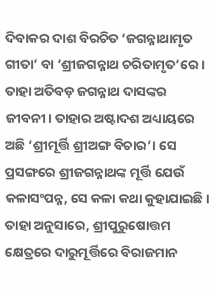ଦିବାକର ଦାଶ ବିରଚିତ ‘ଜଗନ୍ନାଥାମୃତ ଗୀତା’ ବା ‘ଶ୍ରୀଜଗନ୍ନାଥ ଚରିତାମୃତ’ରେ। ତାହା ଅତିବଡ଼ ଜଗନ୍ନାଥ ଦାସଙ୍କର ଜୀବନୀ। ତାହାର ଅଷ୍ଟାଦଶ ଅଧ୍ୟାୟରେ ଅଛି ‘ଶ୍ରୀମୂର୍ତ୍ତି ଶ୍ରୀଅଙ୍ଗ ବିଚାର’। ସେ ପ୍ରସଙ୍ଗରେ ଶ୍ରୀଜଗନ୍ନାଥଙ୍କ ମୂର୍ତ୍ତି ଯେଉଁ କଳାସଂପନ୍ନ, ସେ କଳା କଥା କୁହାଯାଇଛି। ତାହା ଅନୁସାରେ, ଶ୍ରୀପୁରୁଷୋତ୍ତମ କ୍ଷେତ୍ରରେ ଦାରୁମୂର୍ତ୍ତିରେ ବିରାଜମାନ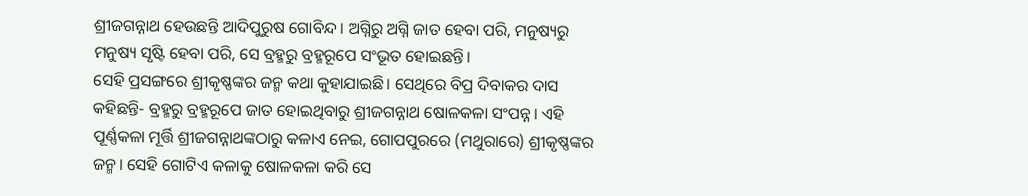ଶ୍ରୀଜଗନ୍ନାଥ ହେଉଛନ୍ତି ଆଦିପୁରୁଷ ଗୋବିନ୍ଦ। ଅଗ୍ନିରୁ ଅଗ୍ନି ଜାତ ହେବା ପରି, ମନୁଷ୍ୟରୁ ମନୁଷ୍ୟ ସୃଷ୍ଟି ହେବା ପରି, ସେ ବ୍ରହ୍ମରୁ ବ୍ରହ୍ମରୂପେ ସଂଭୂତ ହୋଇଛନ୍ତି।
ସେହି ପ୍ରସଙ୍ଗରେ ଶ୍ରୀକୃଷ୍ଣଙ୍କର ଜନ୍ମ କଥା କୁହାଯାଇଛି। ସେଥିରେ ବିପ୍ର ଦିବାକର ଦାସ କହିଛନ୍ତି- ବ୍ରହ୍ମରୁ ବ୍ରହ୍ମରୂପେ ଜାତ ହୋଇଥିବାରୁ ଶ୍ରୀଜଗନ୍ନାଥ ଷୋଳକଳା ସଂପନ୍ନ। ଏହି ପୂର୍ଣ୍ଣକଳା ମୂର୍ତ୍ତି ଶ୍ରୀଜଗନ୍ନାଥଙ୍କଠାରୁ କଳାଏ ନେଇ, ଗୋପପୁରରେ (ମଥୁରାରେ) ଶ୍ରୀକୃଷ୍ଣଙ୍କର ଜନ୍ମ। ସେହି ଗୋଟିଏ କଳାକୁ ଷୋଳକଳା କରି ସେ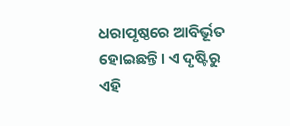ଧରାପୃଷ୍ଠରେ ଆବିର୍ଭୂତ ହୋଇଛନ୍ତି। ଏ ଦୃଷ୍ଟିରୁ ଏହି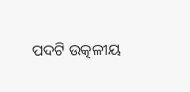ପଦଟି ଉତ୍କଳୀୟ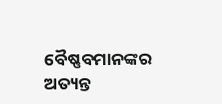ବୈଷ୍ଣବମାନଙ୍କର ଅତ୍ୟନ୍ତ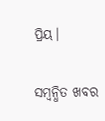ପ୍ରିୟ।

ସମ୍ବନ୍ଧିତ ଖବର